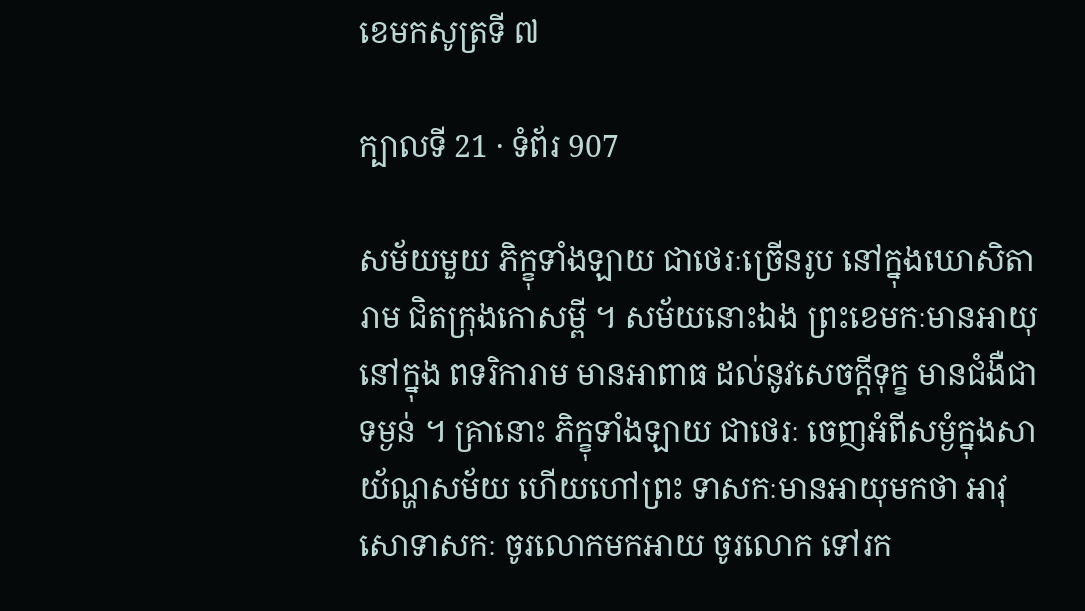ខេមកសូត្រទី ៧

ក្បាលទី 21 · ទំព័រ 907

សម័យមួយ ភិក្ខុទាំងឡាយ ជាថេរៈច្រើនរូប នៅក្នុងឃោសិតារាម ជិតក្រុងកោសម្ពី ។ សម័យនោះឯង ព្រះខេមកៈមានអាយុ នៅក្នុង ពទរិការាម មានអាពាធ ដល់នូវសេចក្តីទុក្ខ មានជំងឺជាទម្ងន់ ។ គ្រានោះ ភិក្ខុទាំងឡាយ ជាថេរៈ ចេញអំពីសម្ងំក្នុងសាយ័ណ្ហសម័យ ហើយហៅព្រះ ទាសកៈមានអាយុមកថា អាវុសោទាសកៈ ចូរលោកមកអាយ ចូរលោក ទៅរក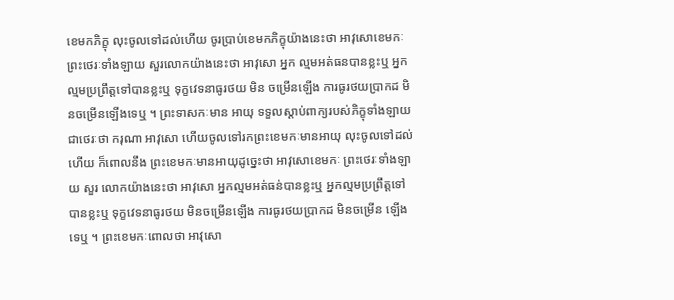ខេមកភិក្ខុ លុះចូលទៅដល់ហើយ ចូរប្រាប់ខេមកភិក្ខុយ៉ាងនេះថា អាវុសោខេមកៈ ព្រះថេរៈទាំងឡាយ សួរលោកយ៉ាងនេះថា អាវុសោ អ្នក ល្មមអត់ធនបានខ្លះឬ អ្នកល្មមប្រព្រឹត្តទៅបានខ្លះឬ ទុក្ខវេទនាធូរថយ មិន ចម្រើនឡើង ការធូរថយប្រាកដ មិនចម្រើនឡើងទេឬ ។ ព្រះទាសកៈមាន អាយុ ទទួលស្តាប់ពាក្យរបស់ភិក្ខុទាំងឡាយជាថេរៈថា ករុណា អាវុសោ ហើយចូលទៅរកព្រះខេមកៈមានអាយុ លុះចូលទៅដល់ហើយ ក៏ពោលនឹង ព្រះខេមកៈមានអាយុដូច្នេះថា អាវុសោខេមកៈ ព្រះថេរៈទាំងឡាយ សួរ លោកយ៉ាងនេះថា អាវុសោ អ្នកល្មមអត់ធន់បានខ្លះឬ អ្នកល្មមប្រព្រឹត្តទៅ បានខ្លះឬ ទុក្ខវេទនាធូរថយ មិនចម្រើនឡើង ការធូរថយប្រាកដ មិនចម្រើន ឡើងទេឬ ។ ព្រះខេមកៈពោលថា អាវុសោ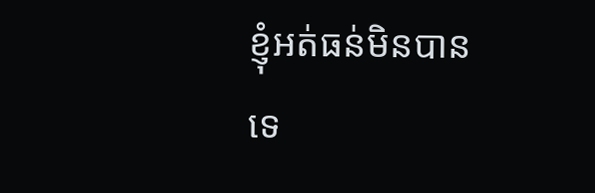ខ្ញុំអត់ធន់មិនបានទេ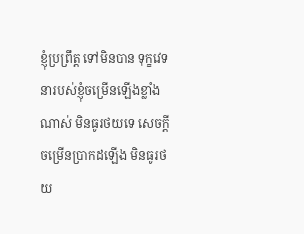ខ្ញុំប្រព្រឹត្ត ទៅមិនបាន ទុក្ខវេទនារបស់ខ្ញុំចម្រើនឡើងខ្លាំងណាស់ មិនធូរថយទេ សេចក្តី ចម្រើនប្រាកដឡើង មិនធូរថយ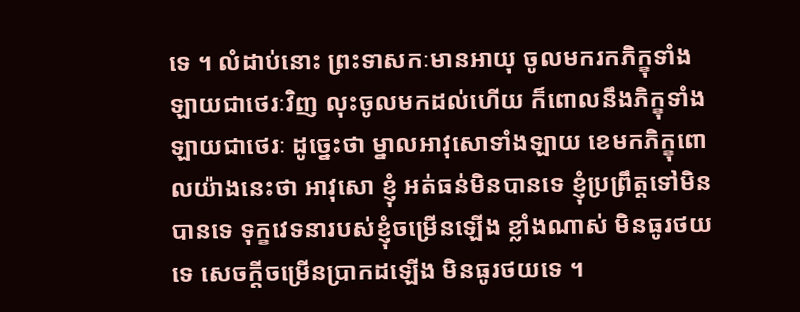ទេ ។ លំដាប់នោះ ព្រះទាសកៈមានអាយុ ចូលមករកភិក្ខុទាំងឡាយជាថេរៈវិញ លុះចូលមកដល់ហើយ ក៏ពោលនឹងភិក្ខុទាំងឡាយជាថេរៈ ដូច្នេះថា ម្នាលអាវុសោទាំងឡាយ ខេមកភិក្ខុពោលយ៉ាងនេះថា អាវុសោ ខ្ញុំ អត់ធន់មិនបានទេ ខ្ញុំប្រព្រឹត្តទៅមិនបានទេ ទុក្ខវេទនារបស់ខ្ញុំចម្រើនឡើង ខ្លាំងណាស់ មិនធូរថយទេ សេចក្តីចម្រើនប្រាកដឡើង មិនធូរថយទេ ។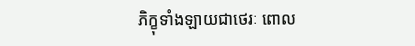ភិក្ខុទាំងឡាយជាថេរៈ ពោល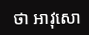ថា អាវុសោ